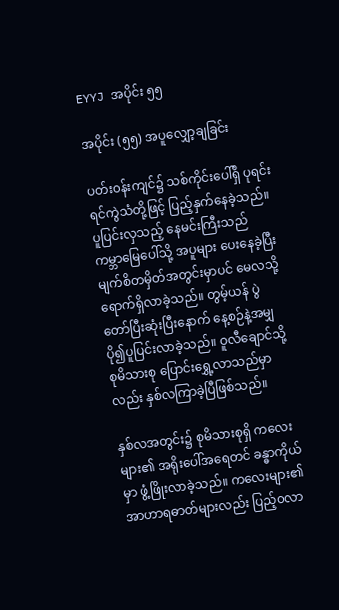EYYJ အပိုင်း ၅၅

အပိုင်း (၅၅) အပူလျှော့ချခြင်း

ပတ်း၀န်းကျင်၌ သစ်ကိုင်းပေါ်ရှိ ပုရင်းရင်ကွဲသံတို့ဖြင့် ပြည့်နှက်နေခဲ့သည်။ ပူပြင်းလှသည့် နေမင်းကြီးသည် ကမ္ဘာမြေပေါ်သို့ အပူများ ပေးနေ‌ခဲ့ပြီး မျက်စိတမှိတ်အတွင်းမှာပင် မေလသို့ ရောက်ရှိလာခဲ့သည်။ တွမ့်ယန် ပွဲတော်ပြီးဆုံးပြီးနောက် နေ့စဉ်နဲ့အမျှ ပို၍ပူပြင်းလာခဲ့သည်။ ဝူလီချောင်သို့ စုမိသားစု ပြောင်းရွှေ့လာသည်မှာလည်း နှစ်လကြာခဲ့ပြီဖြစ်သည်။

နှစ်လအတွင်း၌ စုမိသားစုရှိ ကလေးများ၏ အရိုးပေါ်အရေတင် ခန္ဓာကိုယ်မှာ ဖွံ့ဖြိုးလာခဲ့သည်။ ကလေးများ၏ အာဟာရဓာတ်များလည်း ပြည့်၀လာ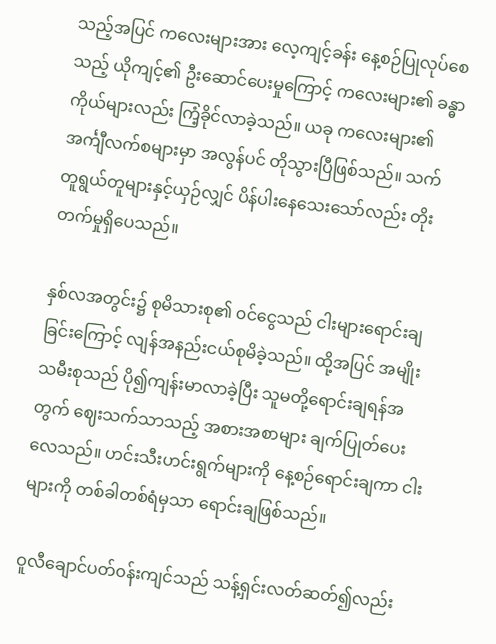သည့်အပြင် ကလေးများအား လေ့ကျင့်ခန်း နေ့စဉ်ပြုလုပ်စေသည့် ယိုကျင့်၏ ဦးဆောင်ပေးမှုကြောင့် ကလေးများ၏ ခန္ဓာကိုယ်များလည်း ကြံ့ခိုင်လာခဲ့သည်။ ယခု ကလေးများ၏ အင်္ကျီလက်စများမှာ အလွန်ပင် တိုသွားပြီဖြစ်သည်။ သက်တူရွယ်တူများနှင့်ယှဉ်လျှင် ပိန်ပါးနေသေးသော်လည်း တိုးတက်မှုရှိပေသည်။

နှစ်လအတွင်း၌ စုမိသားစု၏ ၀င်ငွေသည် ငါးများရောင်းချခြင်းကြောင့် လျန်အနည်းငယ်စုမိခဲ့သည်။ ထို့အပြင် အမျိုးသမီးစုသည် ပို၍ကျန်းမာလာခဲ့ပြီး သူမတို့ရောင်းချရန်အတွက် ဈေးသက်သာသည့် အစားအစာများ ချက်ပြုတ်ပေးလေသည်။ ဟင်းသီးဟင်းရွက်များကို နေ့စဉ်ရောင်းချကာ ငါးများကို တစ်ခါတစ်ရံမှသာ ရောင်းချဖြစ်သည်။

ဝူလီချောင်ပတ်၀န်းကျင်သည် သန့်ရှင်းလတ်ဆတ်၍လည်း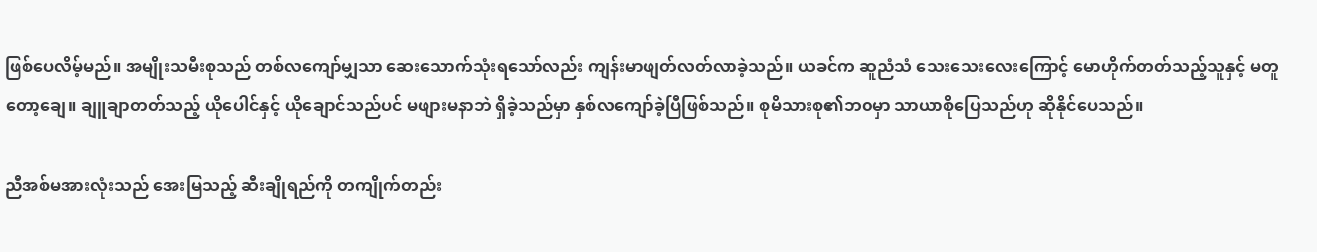ဖြစ်ပေလိမ့်မည်။ အမျိုးသမီးစုသည် တစ်လကျော်မျှသာ ဆေးသောက်သုံးရသော်လည်း ကျန်းမာဖျတ်လတ်လာခဲ့သည်။ ယခင်က ဆူညံသံ သေးသေးလေးကြောင့် မောဟိုက်တတ်သည့်သူနှင့် မတူတော့ချေ။ ချူချာတတ်သည့် ယိုပေါင်နှင့် ယိုချောင်သည်ပင် မဖျားမနာဘဲ ရှိခဲ့သည်မှာ နှစ်လကျော်ခဲ့ပြီဖြစ်သည်။ စုမိသားစု၏ဘ၀မှာ သာယာစိုပြေသည်ဟု ဆိုနိုင်ပေသည်။

ညီအစ်မအားလုံးသည် အေးမြသည့် ဆီးချိုရည်ကို တကျိုက်တည်း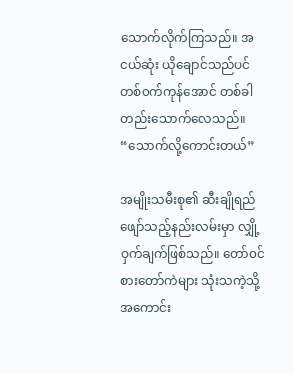သောက်လိုက်ကြသည်။ အငယ်ဆုံး ယိုချောင်သည်ပင် တစ်၀က်ကုန်အောင် တစ်ခါတည်းသောက်လေသည်။ “သောက်လို့ကောင်းတယ်”

အမျိုးသမီးစု၏ ဆီးချိုရည် ဖျော်သည့်နည်းလမ်းမှာ လျှို့ဝှက်ချက်ဖြစ်သည်။ တော်၀င်စားတော်ကဲများ သုံးသကဲ့သို့ အကောင်း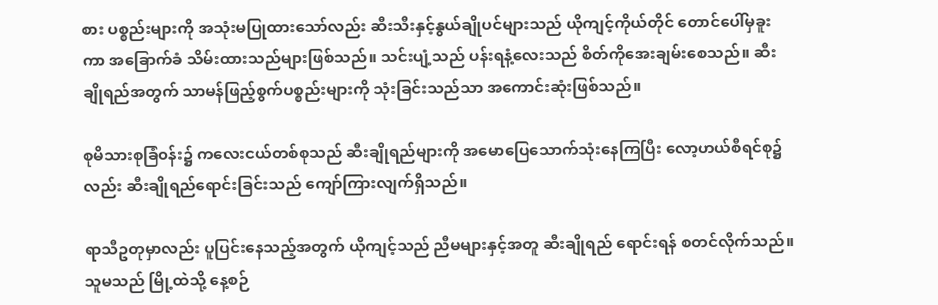စား ပစ္စည်းများကို အသုံးမပြုထားသော်လည်း ဆီးသီးနှင့်နွယ်ချိုပင်များသည် ယိုကျင့်ကိုယ်တိုင် တောင်ပေါ်မှခူးကာ အခြောက်ခံ သိမ်းထားသည်များဖြစ်သည်။ သင်းပျံ့သည် ပန်းရနံ့လေးသည် စိတ်ကိုအေးချမ်းစေသည်။ ဆီးချိုရည်အတွက် သာမန်ဖြည့်စွက်ပစ္စည်းများကို သုံးခြင်းသည်သာ အကောင်းဆုံးဖြစ်သည်။

စုမိသားစုခြံ၀န်း၌ ကလေးငယ်တစ်စုသည် ဆီးချိုရည်များကို အမောပြေသောက်သုံးနေကြပြီး လော့ဟယ်စီရင်စု၌လည်း ဆီးချိုရည်ရောင်းခြင်းသည် ကျော်ကြားလျက်ရှိသည်။

ရာသီဥတုမှာလည်း ပူပြင်းနေသည့်အတွက် ယိုကျင့်သည် ညီမများနှင့်အတူ ဆီးချိုရည် ရောင်းရန် စတင်လိုက်သည်။ သူမသည် မြို့ထဲသို့ နေ့စဉ်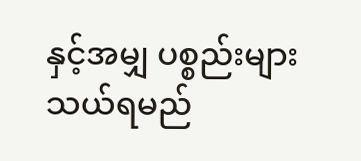နှင့်အမျှ ပစ္စည်းများ သယ်ရမည်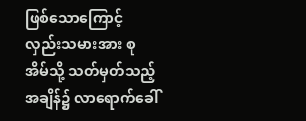ဖြစ်သောကြောင့် လှည်းသမားအား စုအိမ်သို့ သတ်မှတ်သည့်အချိန်၌ လာရောက်ခေါ်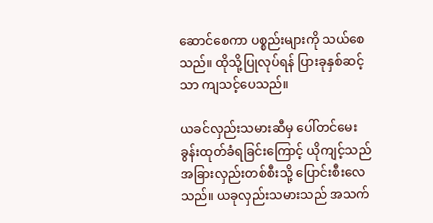ဆောင်စေကာ ပစ္စည်းများကို သယ်စေသည်။ ထိုသို့ပြုလုပ်ရန် ပြားခုနှစ်ဆင့်သာ ကျသင့်ပေသည်။

ယခင်လှည်းသမားဆီမှ ပေါ်တင်မေးခွန်းထုတ်ခံရခြင်းကြောင့် ယိုကျင့်သည် အခြားလှည်းတစ်စီးသို့ ပြောင်းစီးလေသည်။ ယခုလှည်းသမားသည် အသက်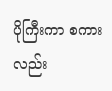ပိုကြီးကာ စကားလည်း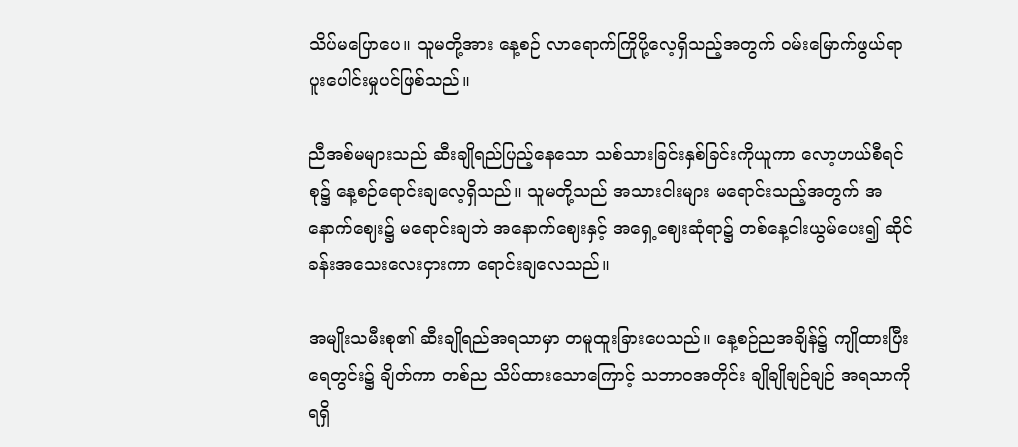သိပ်မပြောပေ။ သူမတို့အား နေ့စဉ် လာရောက်ကြိုပို့လေ့ရှိသည့်အတွက် ၀မ်းမြောက်ဖွယ်ရာ ပူးပေါင်းမှုပင်ဖြစ်သည်။

ညီအစ်မများသည် ဆီးချိုရည်ပြည့်နေသော သစ်သားခြင်းနှစ်ခြင်းကိုယူကာ လော့ဟယ်စီရင်စု၌ နေ့စဉ်ရောင်းချလေ့ရှိသည်။ သူမတို့သည် အသားငါးများ မရောင်းသည့်အတွက် အနောက်ဈေး၌ မရောင်းချဘဲ အနောက်ဈေးနှင့် အရှေ့ဈေးဆုံရာ၌ တစ်နေ့ငါးယွမ်ပေး၍ ဆိုင်ခန်းအသေးလေးငှားကာ ရောင်းချလေသည်။

အမျိုးသမီးစု၏ ဆီးချိုရည်အရသာမှာ တမူထူးခြားပေသည်။ နေ့စဉ်ညအချိန်၌ ကျိုထားပြီး ရေတွင်း၌ ချိတ်ကာ တစ်ည သိပ်ထားသောကြောင့် သဘာ၀အတိုင်း ချိုချိုချဉ်ချဉ် အရသာကို ရရှိ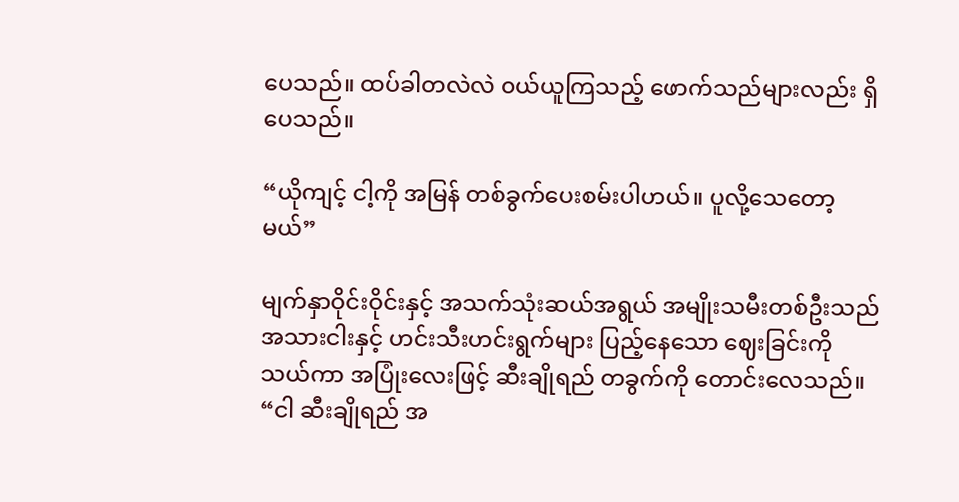ပေသည်။ ထပ်ခါတလဲလဲ ၀ယ်ယူကြသည့် ဖောက်သည်များလည်း ရှိပေသည်။

“ယိုကျင့် ငါ့ကို အမြန် တစ်ခွက်ပေးစမ်းပါဟယ်။ ပူလို့သေတော့မယ်”

မျက်နှာဝိုင်းဝိုင်းနှင့် အသက်သုံးဆယ်အရွယ် အမျိုးသမီးတစ်ဦးသည် အသားငါးနှင့် ဟင်းသီးဟင်းရွက်များ ပြည့်နေသော ဈေးခြင်းကို သယ်ကာ အပြုံးလေးဖြင့် ‌ဆီးချိုရည် တခွက်ကို တောင်းလေသည်။ “ငါ ဆီးချိုရည် အ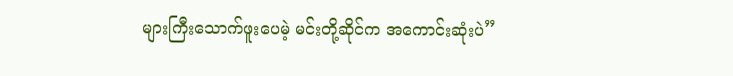များကြီးသောက်ဖူးပေမဲ့ မင်းတို့ဆိုင်က အကောင်းဆုံးပဲ”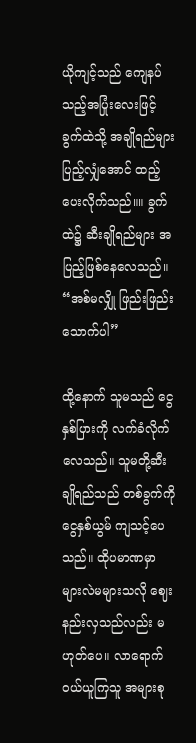ယိုကျင့်သည် ကျေနပ်သည့်အပြုံးလေးဖြင့် ခွက်ထဲသို့ အချိုရည်များ ပြည့်လျှံအောင် ထည့်ပေးလိုက်သည်။။ ခွက်ထဲ၌ ဆီးချိုရည်များ အပြည့်ဖြစ်နေလေသည်။ “အစ်မလျှို ဖြည်းဖြည်းသောက်ပါ”

ထို့နောက် သူမသည် ငွေနှစ်ပြားကို လက်ခံလိုက်လေသည်။ သူမတို့ဆီးချိုရည်သည် တစ်ခွက်ကို ငွေနှစ်ယွမ် ကျသင့်ပေသည်။ ထိုပမာဏမှာ များလဲမများသလို ဈေးနည်းလှသည်လည်း မဟုတ်ပေ။ လာရောက်၀ယ်ယူကြသူ အများစု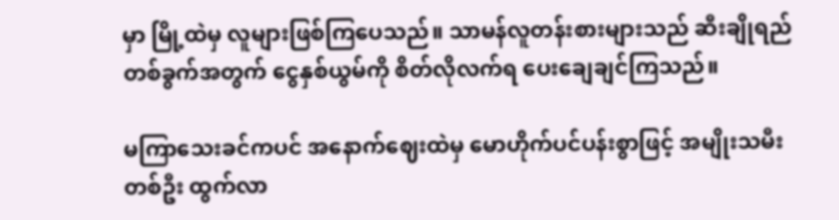မှာ မြို့ထဲမှ လူများဖြစ်ကြပေသည်။ သာမန်လူတန်းစားများသည် ဆီးချိုရည်တစ်ခွက်အတွက် ငွေနှစ်ယွမ်ကို စိတ်လိုလက်ရ ပေးချေချင်ကြသည်။

မကြာသေးခင်ကပင် အနောက်ဈေးထဲမှ မောဟိုက်ပင်ပန်းစွာဖြင့် အမျိုးသမီးတစ်ဦး ထွက်လာ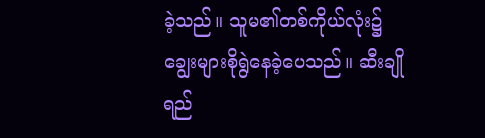ခဲ့သည်။ သူမ၏တစ်ကိုယ်လုံး၌ ချွေးများစိုရွဲနေခဲ့ပေသည်။ ‌ဆီးချိုရည်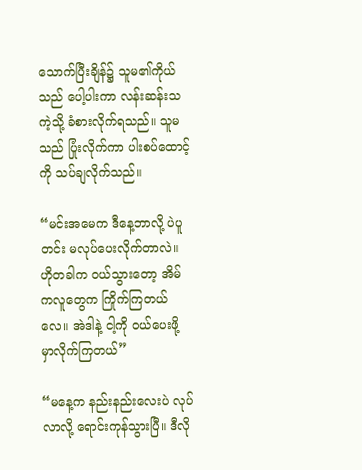သောက်ပြီးချိန်၌ သူမ၏ကိုယ်သည် ပေါ့ပါးကာ လန်းဆန်းသကဲ့သို့ ခံစားလိုက်ရသည်။ သူမသည် ပြုံးလိုက်ကာ ပါးစပ်ထောင့်ကို သပ်ချလိုက်သည်။

“မင်းအမေက ဒီနေ့ဘာလို့ ပဲပူတင်း မလုပ်ပေးလိုက်တာလဲ။ ဟိုတခါက ၀ယ်သွားတော့ အိမ်ကလူတွေက ကြိုက်ကြတယ်လေ။ အဲဒါနဲ့ ငါ့ကို ၀ယ်ပေးဖို့ မှာလိုက်ကြတယ်”

“မနေ့က နည်းနည်းလေးပဲ လုပ်လာလို့ ရောင်းကုန်သွားပြီ။ ဒီလို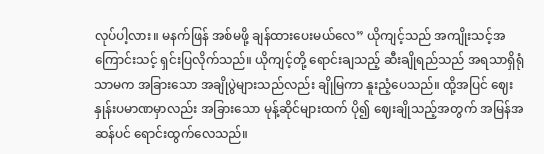လုပ်ပါ့လား။ မနက်ဖြန် အစ်မဖို့ ချန်ထားပေးမယ်လေ” ယိုကျင့်သည် အကျိုးသင့်အကြောင်းသင့် ရှင်းပြလိုက်သည်။ ယိုကျင့်တို့ ရောင်းချသည့် ဆီးချိုရည်သည် အရသာရှိရုံသာမက အခြားသော အချိုပွဲများသည်လည်း ချိုမြကာ နူးညံ့ပေသည်။ ထို့အပြင် ဈေးနှုန်းပမာဏမှာလည်း အခြားသော မုန့်ဆိုင်များထက် ပို၍ ဈေးချိုသည့်အတွက် အမြန်အဆန်ပင် ရောင်းထွက်လေသည်။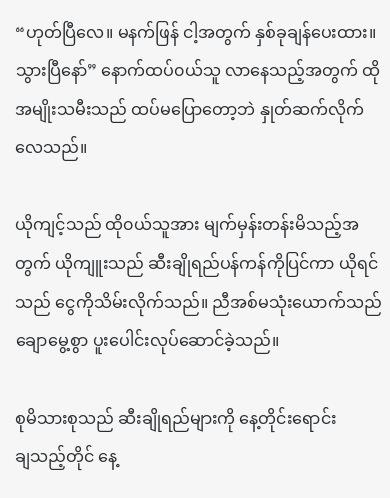“ဟုတ်ပြီလေ။ မနက်ဖြန် ငါ့အတွက် နှစ်ခုချန်ပေးထား။ သွားပြီနော်” နောက်ထပ်၀ယ်သူ လာနေသည့်အတွက် ထိုအမျိုးသမီးသည် ထပ်မပြောတော့ဘဲ နှုတ်ဆက်လိုက်လေသည်။

ယိုကျင့်သည် ထို၀ယ်သူအား မျက်မှန်းတန်းမိသည့်အတွက် ယိုကျူးသည် ဆီးချိုရည်ပန်ကန်ကိုပြင်ကာ ယိုရင်သည် ငွေကိုသိမ်းလိုက်သည်။ ညီအစ်မသုံးယောက်သည် ချောမွေ့စွာ ပူးပေါင်းလုပ်ဆောင်ခဲ့သည်။

စုမိသားစုသည် ဆီးချိုရည်များကို နေ့တိုင်းရောင်းချ‌သည့်တိုင် နေ့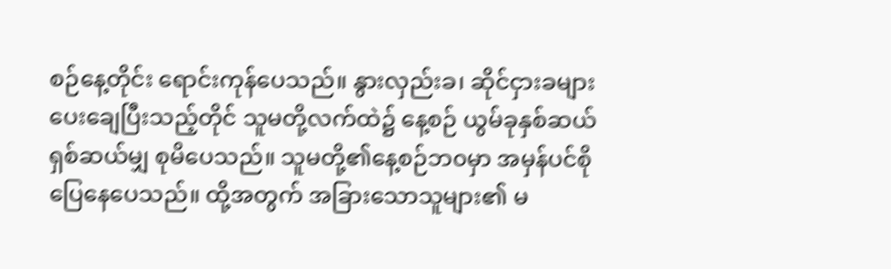စဉ်နေ့တိုင်း ရောင်းကုန်ပေသည်။ နွားလှည်းခ၊ ဆိုင်ငှားခများ ပေးချေပြီးသည့်တိုင် သူမတို့လက်ထဲ၌ နေ့စဉ် ယွမ်ခုနှစ်ဆယ် ရှစ်ဆယ်မျှ စုမိပေသည်။ သူမတို့၏နေ့စဉ်ဘ၀မှာ အမှန်ပင်စိုပြေနေပေသည်။ ထို့အတွက် အခြားသောသူများ၏ မ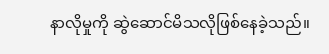နာလိုမှုကို ဆွဲဆောင်မိသလိုဖြစ်နေခဲ့သည်။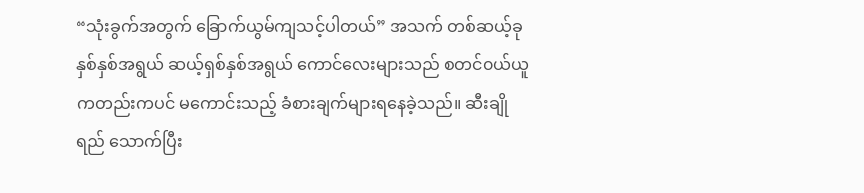“သုံးခွက်အတွက် ခြောက်ယွမ်ကျသင့်ပါတယ်” အသက် တစ်ဆယ့်ခုနှစ်နှစ်အရွယ် ဆယ့်ရှစ်နှစ်အရွယ် ကောင်လေးများသည် စတင်၀ယ်ယူကတည်းကပင် မကောင်းသည့် ခံစားချက်များရနေခဲ့သည်။ ဆီးချိုရည် သောက်ပြီး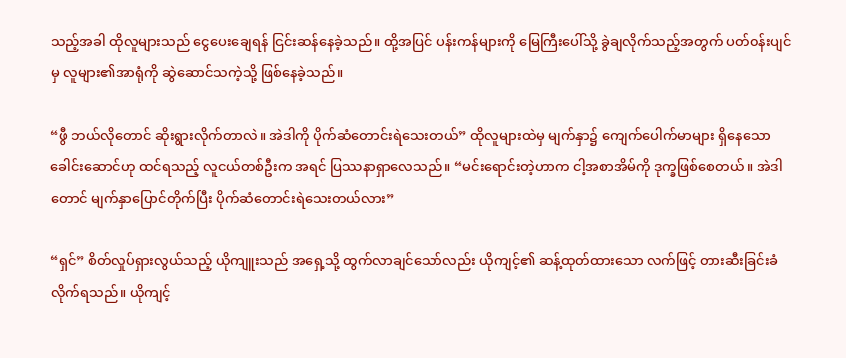သည့်အခါ ထိုလူများသည် ငွေပေးချေရန် ငြင်းဆန်နေခဲ့သည်။ ထို့အပြင် ပန်းကန်များကို မြေကြီးပေါ်သို့ ခွဲချလိုက်သည့်အတွက် ပတ်၀န်းပျင်မှ လူများ၏အာရုံကို ဆွဲဆောင်သကဲ့သို့ ဖြစ်နေခဲ့သည်။

“ဖွီ ဘယ်လိုတောင် ဆိုးရွားလိုက်တာလဲ။ အဲဒါကို ပိုက်ဆံတောင်းရဲသေးတယ်” ထိုလူများထဲမှ မျက်နှာ၌ ကျေက်ပေါက်မာများ ရှိနေသော ခေါင်းဆောင်ဟု ထင်ရသည့် လူငယ်တစ်ဦးက အရင် ပြဿနာရှာလေသည်။ “မင်းရောင်းတဲ့ဟာက ငါ့အစာအိမ်ကို ဒုက္ခ‌ဖြစ်စေတယ်။ အဲဒါတောင် မျက်နှာပြောင်တိုက်ပြီး ပိုက်ဆံတောင်းရဲသေးတယ်လား”

“ရှင်” စိတ်လှုပ်ရှားလွယ်သည့် ယိုကျူးသည် အရှေ့သို့ ထွက်လာချင်သော်လည်း ယိုကျင့်၏ ဆန့်ထုတ်ထားသော လက်ဖြင့် တားဆီးခြင်းခံလိုက်ရသည်။ ယိုကျင့်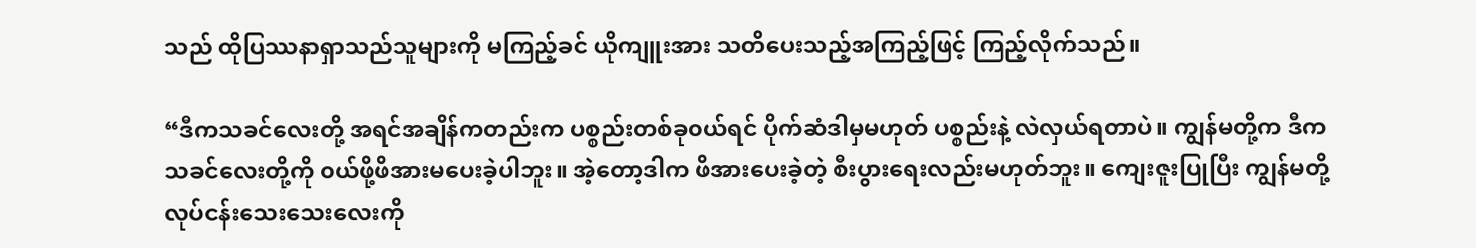သည် ထိုပြဿနာရှာသည်သူများကို မကြည့်ခင် ယိုကျူးအား သတိပေးသည့်အကြည့်ဖြင့် ကြည့်လိုက်သည်။

“ဒီကသခင်လေးတို့ အရင်အချိန်ကတည်းက ပစ္စည်းတစ်ခု၀ယ်ရင် ပိုက်ဆံဒါမှမဟုတ် ပစ္စည်းနဲ့ လဲလှယ်ရတာပဲ။ ကျွန်မတို့က ဒီက သခင်လေးတို့ကို ၀ယ်ဖို့ဖိအားမပေးခဲ့ပါဘူး။ အဲ့တော့ဒါက ဖိအားပေးခဲ့တဲ့ စီးပွားရေးလည်းမဟုတ်ဘူး။ ကျေးဇူးပြုပြီး ကျွန်မတို့ လုပ်ငန်းသေးသေးလေးကို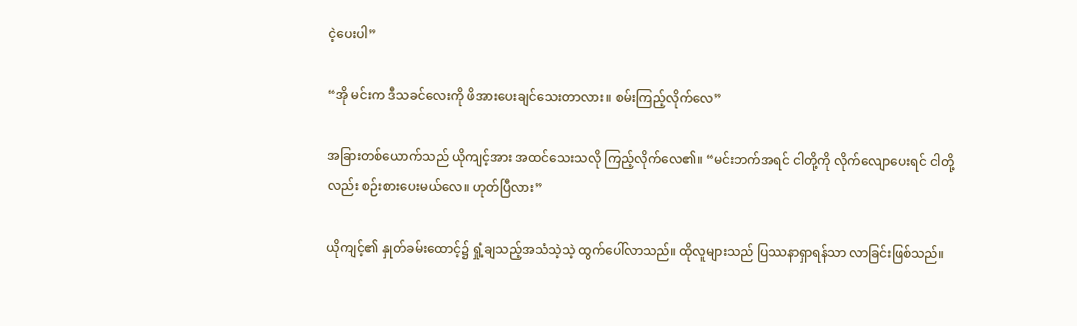ငဲ့ပေးပါ”

“အို မင်းက ဒီသခင်လေးကို ဖိအားပေးချင်သေးတာလား။ စမ်းကြည့်လိုက်လေ”

အခြားတစ်ယောက်သည် ယိုကျင့်အား အထင်သေးသလို ကြည့်လိုက်လေ၏။ “မင်းဘက်အရင် ငါတို့ကို လိုက်လျောပေးရင် ငါတို့လည်း စဉ်းစားပေးမယ်လေ။ ဟုတ်ပြီလား”

ယိုကျင့်၏ နှုတ်ခမ်းထောင့်၌ ရှုံ့ချသည့်အသံသဲ့သဲ့ ထွက်ပေါ်လာသည်။ ထိုလူများသည် ပြဿနာရှာရန်သာ လာခြင်းဖြစ်သည်။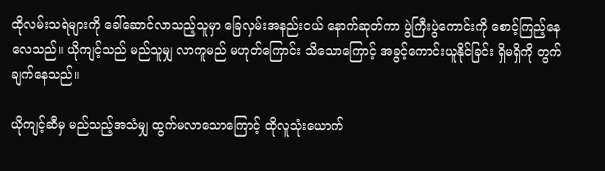ထိုလမ်းသရဲများကို ခေါ်ဆောင်လာသည့်သူမှာ ခြေလှမ်းအနည်းငယ် နောက်ဆုတ်ကာ ပွဲကြီးပွဲကောင်းကို စောင့်ကြည့်နေလေသည်။ ယိုကျင့်သည် မည်သူမျှ လာကူမည် မဟုတ်ကြောင်း သိသောကြောင့် အခွင့်ကောင်းယူနိုင်ခြင်း ရှိမရှိကို တွက်ချက်နေသည်။

ယိုကျင့်ဆီမှ မည်သည့်အသံမျှ ထွက်မလာသောကြောင့် ထိုလူသုံးယောက်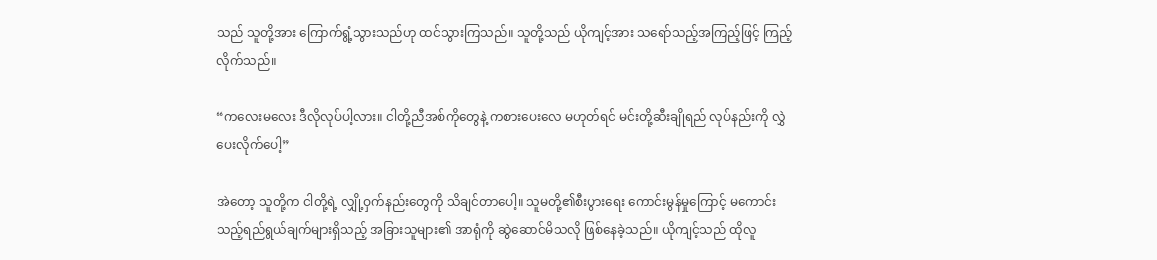သည် သူတို့အား ကြောက်ရွံ့သွားသည်ဟု ထင်သွားကြသည်။ သူတို့သည် ယိုကျင့်အား သရော်သည့်အကြည့်ဖြင့် ကြည့်လိုက်သည်။

“က‌လေးမလေး ဒီလိုလုပ်ပါ့လား။ ငါတို့ညီအစ်ကိုတွေနဲ့ ကစားပေးလေ မဟုတ်ရင် မင်းတို့ဆီးချိုရည် လုပ်နည်းကို လွှဲပေးလိုက်ပေါ့”

အဲတော့ သူတို့က ငါတို့ရဲ့ လျှို့ဝှက်နည်းတွေကို သိချင်တာပေါ့။ သူမတို့၏စီးပွားရေး ကောင်းမွန်မှုကြောင့် မကောင်းသည့်ရည်ရွယ်ချက်များရှိသည့် အခြားသူများ၏ အာရုံကို ဆွဲဆောင်မိသလို ဖြစ်နေခဲ့သည်။ ယိုကျင့်သည် ထိုလူ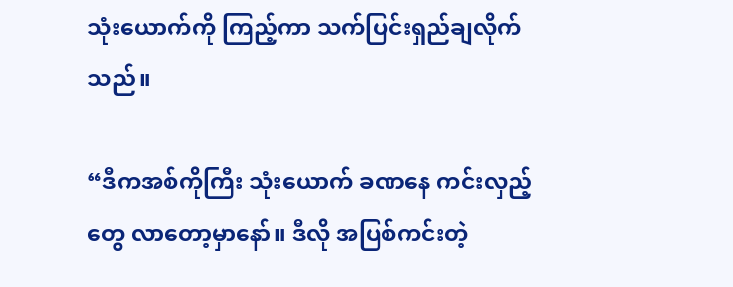သုံးယောက်ကို ကြည့်ကာ သက်ပြင်းရှည်ချလိုက်သည်။

“ဒီကအစ်ကိုကြီး သုံးယောက် ခဏနေ ကင်းလှည့်တွေ လာတော့မှာနော်။ ဒီလို အပြစ်ကင်းတဲ့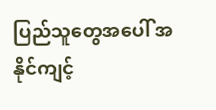ပြည်သူတွေအပေါ် အနိုင်ကျင့်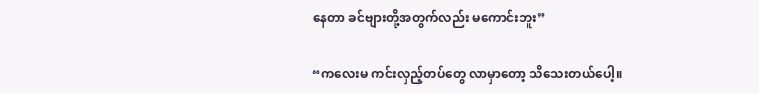နေတာ ခင်ဗျားတို့အတွက်လည်း မကောင်းဘူး”

“ကလေးမ ကင်းလှည့်တပ်တွေ လာမှာတော့ သိသေးတယ်ပေါ့။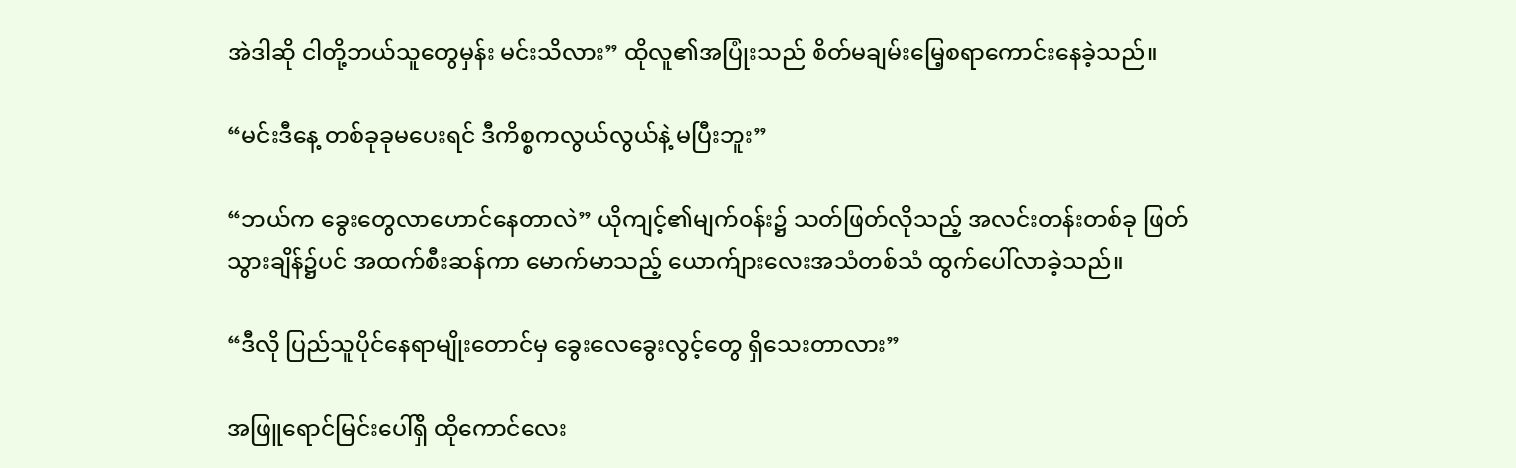အဲဒါဆို ငါတို့ဘယ်သူတွေမှန်း မင်းသိလား” ထိုလူ၏အပြုံးသည် စိတ်မချမ်းမြေ့စရာကောင်းနေခဲ့သည်။

“မင်းဒီနေ့ တစ်ခုခုမပေးရင် ဒီကိစ္စကလွယ်လွယ်နဲ့ မပြီးဘူး”

“ဘယ်က ခွေးတွေလာဟောင်နေတာလဲ” ယိုကျင့်၏မျက်၀န်း၌ သတ်ဖြတ်လိုသည့် အလင်းတန်းတစ်ခု ဖြတ်သွားချိန်၌ပင် အထက်စီးဆန်ကာ ‌မောက်မာသည့် ယောက်ျားလေးအသံတစ်သံ ထွက်ပေါ်လာခဲ့သည်။

“ဒီလို ပြည်သူပိုင်နေရာမျိုးတောင်မှ ခွေးလေခွေးလွင့်တွေ ရှိသေးတာလား”

အဖြူရောင်မြင်းပေါ်ရှိ ထိုကောင်လေး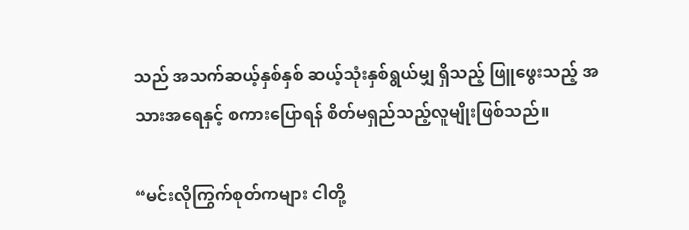သည် အသက်ဆယ့်နှစ်နှစ် ဆယ့်သုံးနှစ်ရွယ်မျှ ရှိသည့် ဖြူဖွေးသည့် အသားအရေနှင့် စကားပြောရန် စိတ်မရှည်သည့်လူမျိုးဖြစ်သည်။

“မင်းလိုကြွက်စုတ်ကများ ငါတို့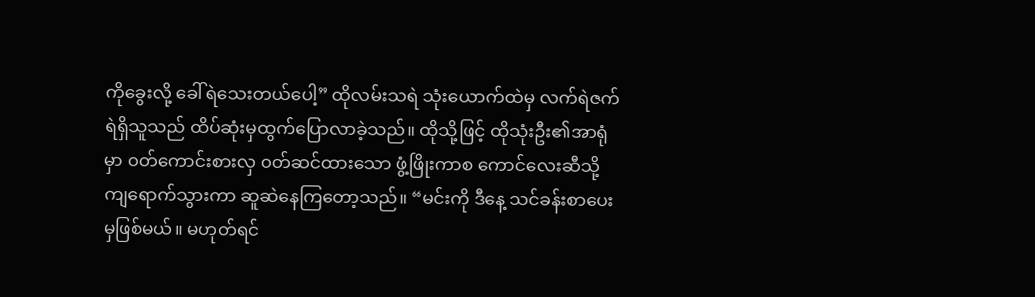ကိုခွေးလို့ ခေါ်ရဲသေးတယ်ပေါ့” ထိုလမ်းသရဲ သုံးယောက်ထဲမှ လက်ရဲဇက်ရဲရှိသူသည် ထိပ်ဆုံးမှထွက်ပြောလာခဲ့သည်။ ထိုသို့ဖြင့် ထိုသုံးဦး၏အာရုံမှာ ၀တ်ကောင်းစားလှ ၀တ်ဆင်ထားသော ဖွံ့ဖြိုးကာစ ကောင်လေးဆီသို့ ကျရောက်သွားကာ ဆူဆဲနေကြတော့သည်။ “မင်းကို ဒီနေ့ သင်ခန်းစာပေးမှဖြစ်မယ်။ မဟုတ်ရင်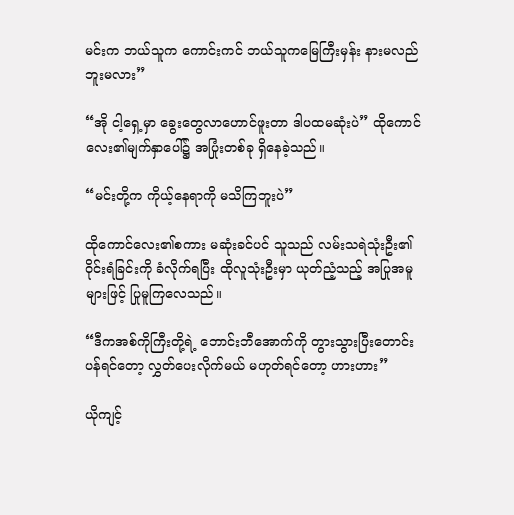မင်းက ဘယ်သူက ကောင်းကင် ဘယ်သူကမြေကြီးမှန်း နားမလည်ဘူးမလား”

“အို ငါ့ရှေ့မှာ ခွေးတွေလာဟောင်ဖူးတာ ဒါပထမဆုံးပဲ” ထိုကောင်လေး၏မျက်နှာပေါ်၌ အပြုံးတစ်ခု ရှိနေခဲ့သည်။

“မင်းတို့က ကိုယ့်နေရာကို မသိကြဘူးပဲ”

ထိုကောင်လေး၏စကား မဆုံးခင်ပင် သူသည် လမ်းသရဲသုံးဦး၏ ဝိုင်းရံခြင်းကို ခံလိုက်ရပြီး ထိုလူသုံးဦးမှာ ယုတ်ညံ့သည့် အပြုအမူများဖြင့် ပြုမူကြလေသည်။

“ဒီကအစ်ကိုကြီးတို့ရဲ့ ဘောင်းဘီအောက်ကို တွားသွားပြီးတောင်းပန်ရင်တော့ လွှတ်ပေးလိုက်မယ် မဟုတ်ရင်တော့ ဟားဟား”

ယိုကျင့်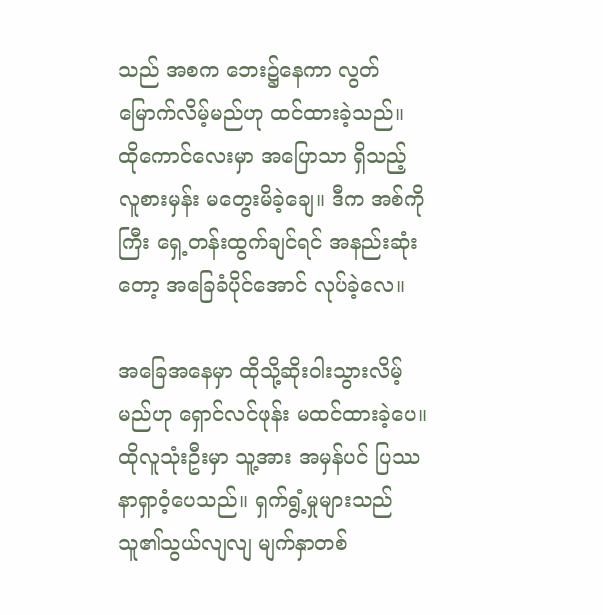သည် အစက ဘေး၌နေကာ လွတ်မြောက်လိမ့်မည်ဟု ထင်ထားခဲ့သည်။ ထိုကောင်လေးမှာ အပြောသာ ရှိသည့် လူစားမှန်း မတွေးမိခဲ့ချေ။ ဒီက အစ်ကိုကြီး ရှေ့တန်းထွက်ချင်ရင် အနည်း‌ဆုံးတော့ အခြေခံပိုင်အောင် လုပ်ခဲ့လေ။

အခြေအနေမှာ ထိုသို့ဆိုးဝါးသွားလိမ့်မည်ဟု ရှောင်လင်ဖုန်း မထင်ထားခဲ့ပေ။ ထိုလူသုံးဦးမှာ သူ့အား အမှန်ပင် ပြဿနာရှာ‌ဝံ့ပေသည်။ ရှက်ရွံ့မှုများသည် သူ၏သွယ်လျလျ မျက်နှာတစ်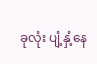ခုလုံး ပျံ့နှံ့နေ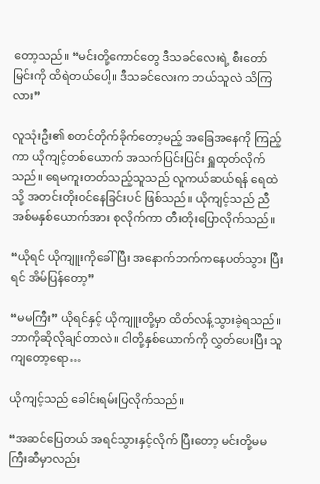တော့သည်။ “မင်းတို့ကောင်တွေ ဒီသခင်လေးရဲ့ စီးတော်မြင်းကို ထိရဲတယ်ပေါ့။ ဒီသခင်လေးက ဘယ်သူလဲ သိကြလား”

လူသုံးဦး၏ စတင်တိုက်ခိုက်တော့မည့် အခြေအနေကို ကြည့်ကာ ယိုကျင့်တစ်ယောက် အသက်ပြင်းပြင်း ရှူထုတ်လိုက်သည်။ ရေမကူးတတ်သည့်သူသည် လူကယ်ဆယ်ရန် ရေထဲသို့ အတင်းတိုး၀င်နေခြင်းပင် ဖြစ်သည်။ ယိုကျင့်သည် ညီအစ်မနှစ်ယောက်အား စုလိုက်ကာ တီးတိုးပြောလိုက်သည်။

“ယိုရင် ယိုကျူးကိုခေါ်ပြီး အနောက်ဘက်ကနေပတ်သွား ပြီးရင် အိမ်ပြန်တော့”

“မမကြီး” ယိုရင်နှင့် ယိုကျူးတို့မှာ ထိတ်လန့်သွားခဲ့ရသည်။ ဘာကိုဆိုလိုချင်တာလဲ။ ငါတို့နှစ်ယောက်ကို လွှတ်ပေးပြီး သူကျတော့ရော…

ယိုကျင့်သည် ခေါင်းရမ်းပြလိုက်သည်။

“အဆင်ပြေတယ် အရင်သွားနှင့်လိုက် ပြီးတော့ မင်းတို့မမကြီးဆီမှာလည်း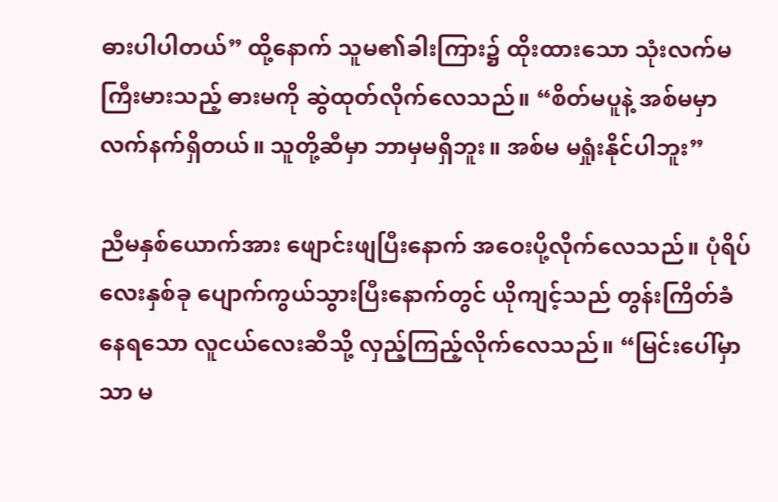ဓားပါပါတယ်” ထို့နောက် သူမ၏ခါးကြား၌ ထိုးထားသော သုံးလက်မကြီးမားသည့် ဓားမကို ဆွဲထုတ်လိုက်လေသည်။ “စိတ်မပူနဲ့ အစ်မမှာ လက်နက်ရှိတယ်။ သူတို့ဆီမှာ ဘာမှမရှိဘူး။ အစ်မ မရှုံးနိုင်ပါဘူး”

ညီမနှစ်ယောက်အား ဖျောင်းဖျပြီးနောက် အဝေးပို့လိုက်လေသည်။ ပုံရိပ်လေးနှစ်‌ခု ပျောက်ကွယ်သွားပြီးနောက်တွင် ယိုကျင့်သည် တွန်းကြိတ်ခံနေရသော လူငယ်လေးဆီသို့ လှည့်ကြည့်လိုက်လေသည်။ “မြင်းပေါ်မှာသာ မ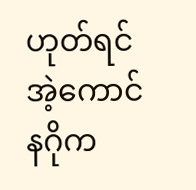ဟုတ်ရင် အဲ့ကောင် နဂိုက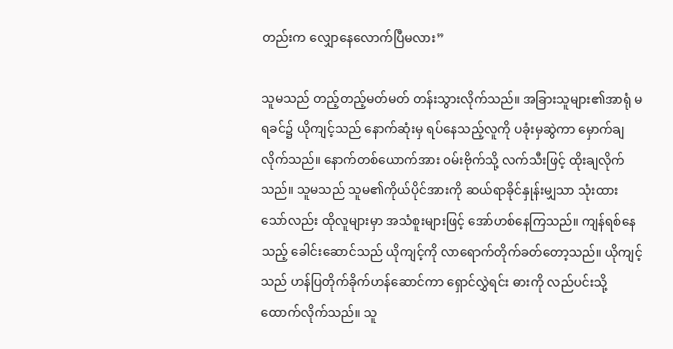တည်းက လျှောနေလောက်ပြီမလား”

သူမသည် တည့်တည့်မတ်မတ် တန်းသွားလိုက်သည်။ အခြားသူများ၏အာရုံ မရခင်၌ ယိုကျင့်သည် နောက်ဆုံးမှ ရပ်နေသည့်လူကို ပခုံးမှဆွဲကာ မှောက်ချလိုက်သည်။ နောက်တစ်ယောက်အား ၀မ်းဗိုက်သို့ လက်သီးဖြင့် ထိုးချလိုက်သည်။ သူမသည် သူမ၏ကိုယ်ပိုင်အားကို ဆယ်ရာခိုင်နှုန်းမျှသာ သုံးထားသော်လည်း ထိုလူများမှာ အသံစူးများဖြင့် အော်ဟစ်နေကြသည်။ ကျန်ရစ်နေသည့် ခေါင်းဆောင်သည် ယိုကျင့်ကို လာရောက်တိုက်ခတ်တော့သည်။ ယိုကျင့်သည် ဟန်ပြတိုက်ခိုက်ဟန်ဆောင်ကာ ရှောင်လွှဲရင်း ဓားကို လည်ပင်းသို့ ထောက်လိုက်သည်။ သူ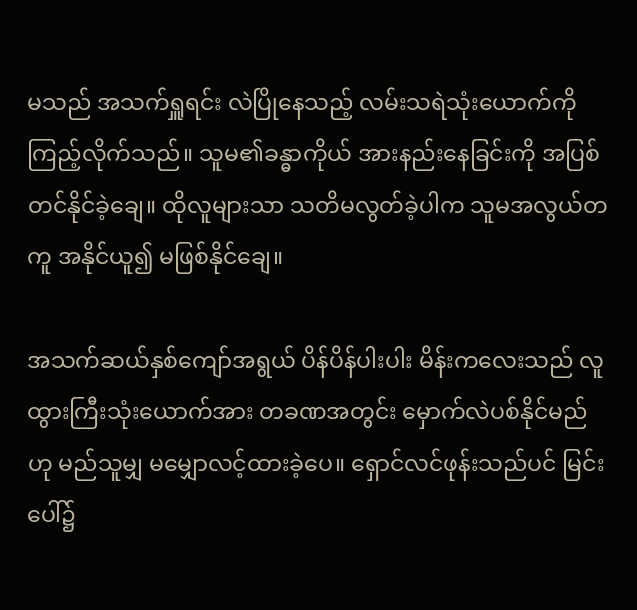မသည် အသက်ရှူရင်း လဲပြိုနေသည့် လမ်းသရဲသုံးယောက်ကို ကြည့်လိုက်သည်။ သူမ၏ခန္ဓာကိုယ် အားနည်းနေခြင်းကို အပြစ်တင်နိုင်ခဲ့ချေ။ ထိုလူများသာ သတိမလွတ်ခဲ့ပါက သူမအလွယ်တကူ အနိုင်ယူ၍ မဖြစ်နိုင်ချေ။

အသက်ဆယ်နှစ်ကျော်အရွယ် ပိန်ပိန်ပါးပါး မိန်းကလေးသည် လူထွားကြီးသုံးယောက်အား တခဏအတွင်း မှောက်လဲပစ်နိုင်မည်ဟု မည်သူမျှ မမျှောလင့်ထားခဲ့ပေ။ ရှောင်လင်ဖုန်းသည်ပင် မြင်းပေါ်၌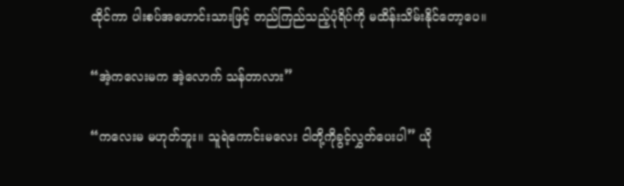ထိုင်ကာ ပါးစပ်‌အဟောင်းသားဖြင့် တည်ကြည်သည့်ပုံရိပ်ကို မထိန်းသိမ်းနိုင်တော့ပေ။

“အဲ့ကလေးမက အဲ့လောက် သန်တာလား”

“ကလေးမ မဟုတ်ဘူး။ သူရဲကောင်းမလေး ငါတို့ကိုခွင့်လွှတ်ပေးပါ” ယို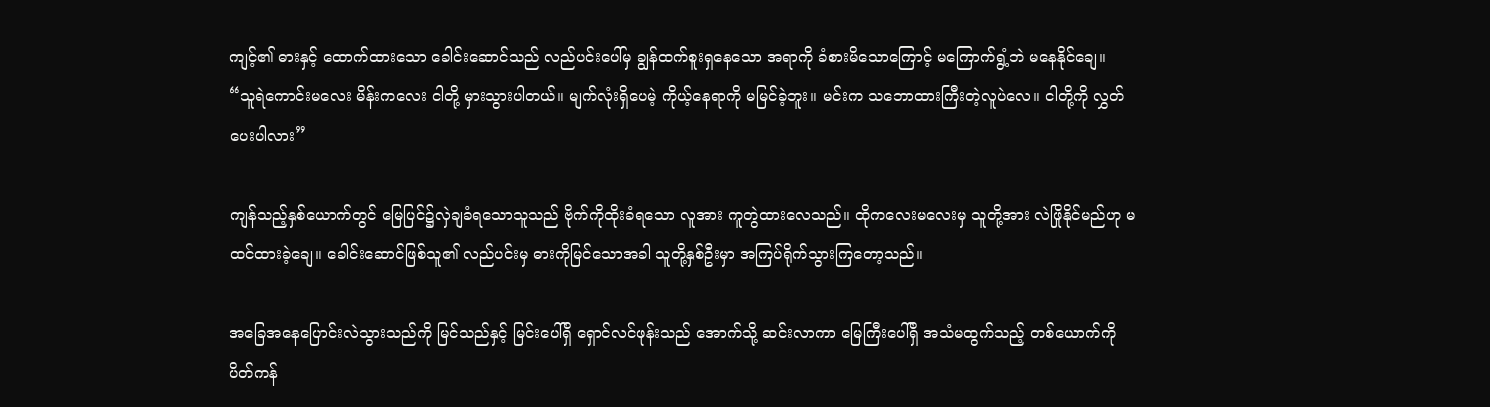ကျင့်၏ ဓားနှင့် ထောက်ထားသော ခေါင်းဆောင်သည် လည်ပင်းပေါ်မှ ချွန်ထက်စူးရှနေသော အရာကို ခံစားမိသောကြောင့် မကြောက်ရွံ့ဘဲ မနေနိုင်ချေ။ “သူရဲကောင်းမလေး မိန်းကလေး ငါတို့ မှားသွားပါတယ်။ မျက်လုံးရှိပေမဲ့ ကိုယ့်နေရာကို မမြင်ခဲ့ဘူး။ မင်းက သဘောထားကြီးတဲ့လူပဲလေ။ ငါတို့ကို လွှတ်ပေးပါလား”

ကျန်သည့်နှစ်ယောက်တွင် မြေပြင်၌လှဲချခံရသောသူသည် ဗိုက်ကိုထိုးခံရသော လူအား ကူတွဲထားလေသည်။ ထိုကလေးမလေးမှ သူတို့အား လဲဖြိုနိုင်မည်ဟု မထင်ထားခဲ့ချေ။ ခေါင်းဆောင်ဖြစ်သူ၏ လည်ပင်းမှ ဓားကိုမြင်သောအခါ သူတို့နှစ်ဦးမှာ အကြပ်ရိုက်သွားကြတော့သည်။

အခြေအနေပြောင်းလဲသွားသည်ကို မြင်သည်နှင့် မြင်းပေါ်ရှိ ရှောင်လင်ဖုန်းသည် အောက်သို့ ဆင်းလာကာ မြေကြီးပေါ်ရှိ အသံမထွက်သည့် တစ်ယောက်ကို ပိတ်ကန်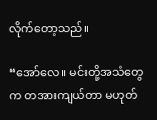လိုက်တော့သည်။

“အော်လေ။ မင်းတို့အသံတွေက တအားကျယ်တာ မဟုတ်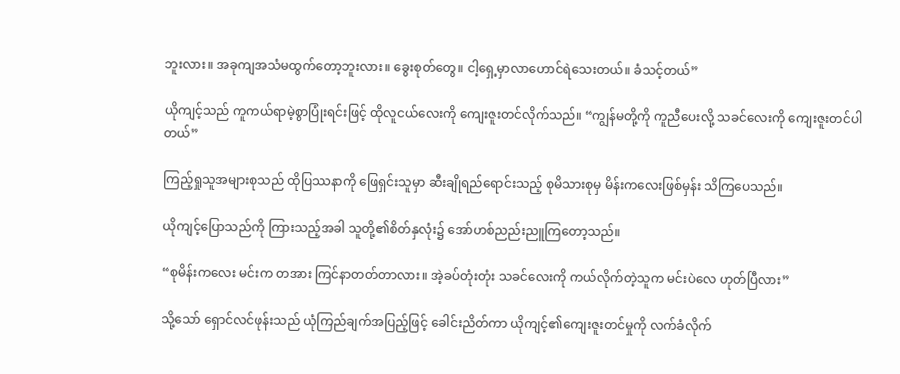ဘူးလား။ အခုကျအသံမထွက်တော့ဘူးလား။ ခွေးစုတ်တွေ။ ငါ့ရှေ့မှာလာဟောင်ရဲသေးတယ်။ ခံသင့်တယ်”

ယိုကျင့်သည် ကူကယ်ရာမဲ့စွာပြုံးရင်းဖြင့် ထိုလူငယ်လေးကို ကျေးဇူးတင်လိုက်သည်။ “ကျွန်မတို့ကို ကူညီပေးလို့ သခင်လေးကို ကျေးဇူးတင်ပါတယ်”

ကြည့်ရှုသူအများစုသည် ထိုပြဿနာကို ဖြေရှင်းသူမှာ ဆီးချိုရည်ရောင်းသည့် စုမိသားစုမှ မိန်းကလေးဖြစ်မှန်း သိကြပေသည်။

ယိုကျင့်ပြောသည်ကို ကြားသည့်အခါ သူတို့၏စိတ်နှလုံး၌ အော်ဟစ်ညည်းညူကြတော့သည်။

“စုမိန်းကလေး မင်းက တအား ကြင်နာတတ်တာလား။ အဲ့ခပ်တုံးတုံး သခင်လေးကို ကယ်လိုက်တဲ့သူက မင်းပဲလေ ဟုတ်ပြီလား”

သို့သော် ရှောင်လင်ဖုန်းသည် ယုံကြည်ချက်အပြည့်ဖြင့် ခေါင်းညိတ်ကာ ယိုကျင့်၏ကျေးဇူးတင်မှုကို လက်ခံလိုက်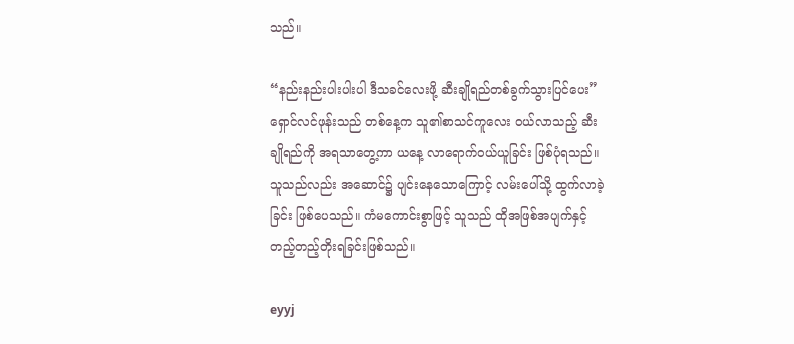သည်။

“နည်းနည်းပါးပါးပါ ဒီသခင်လေးဖို့ ဆီးချိုရည်တစ်ခွက်သွားပြင်ပေး” ရှောင်လင်ဖုန်းသည် တစ်နေ့က သူ၏စာသင်ကူလေး ၀ယ်လာသည့် ဆီးချိုရည်ကို အရသာတွေ့ကာ ယနေ့ လာရောက်၀ယ်ယူခြင်း ဖြစ်ပုံရသည်။ သူသည်လည်း အဆောင်၌ ပျင်းနေသောကြောင့် လမ်းပေါ်သို့ ထွက်လာခဲ့ခြင်း ဖြစ်ပေသည်။ ကံမကောင်းစွာဖြင့် သူသည် ထိုအဖြစ်အပျက်နှင့် တည့်တည့်တိုးရခြင်းဖြစ်သည်။

eyyj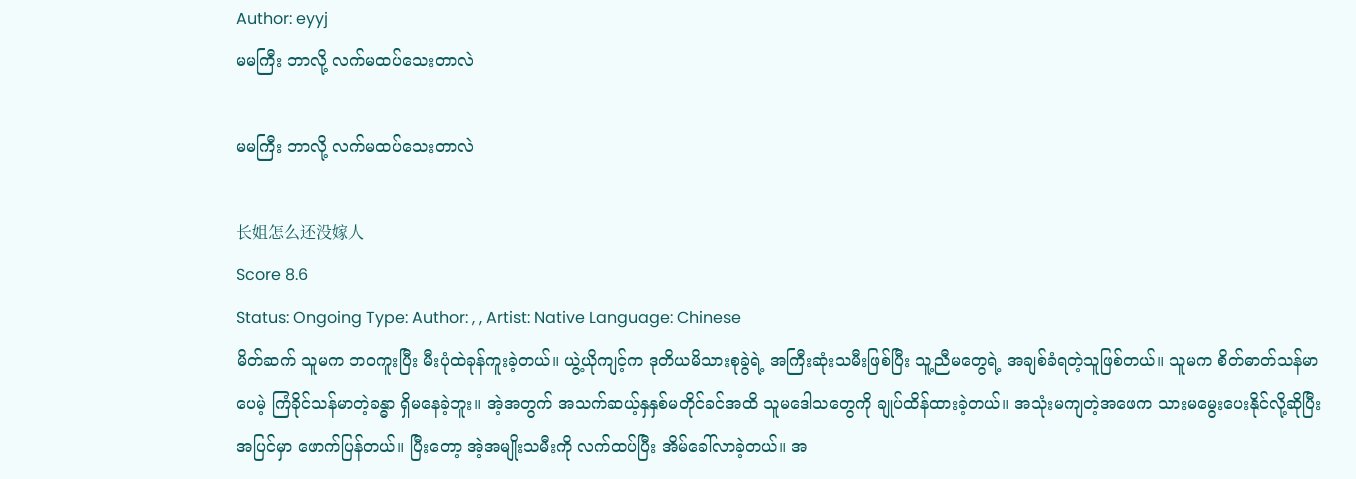Author: eyyj
မမကြီး ဘာလို့ လက်မထပ်သေးတာလဲ

မမကြီး ဘာလို့ လက်မထပ်သေးတာလဲ

长姐怎么还没嫁人
Score 8.6
Status: Ongoing Type: Author: , , Artist: Native Language: Chinese
မိတ်ဆက် သူမက ဘ၀ကူးပြီး မီးပုံထဲခုန်ကူးခဲ့တယ်။ ယွဲ့ယိုကျင့်က ဒုတိယမိသားစုခွဲရဲ့ အကြီးဆုံးသမီးဖြစ်ပြီး သူ့ညီမတွေရဲ့ အချစ်ခံရတဲ့သူဖြစ်တယ်။ သူမက စိတ်ဓာတ်သန်မာပေမဲ့ ကြံခိုင်သန်မာတဲ့ခန္ဓာ ရှိမနေခဲ့ဘူး။ အဲ့အတွက် အသက်ဆယ့်နှနှစ်မတိုင်ခင်အထိ သူမဒေါသတွေကို ချုပ်ထိန်ထားခဲ့တယ်။ အသုံးမကျတဲ့အဖေက သားမမွေးပေးနိုင်လို့ဆိုပြီး အပြင်မှာ ဖောက်ပြန်တယ်။ ပြီးတော့ အဲ့အမျိုးသမီးကို လက်ထပ်ပြီး အိမ်ခေါ်လာခဲ့တယ်။ အ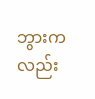ဘွားကလည်း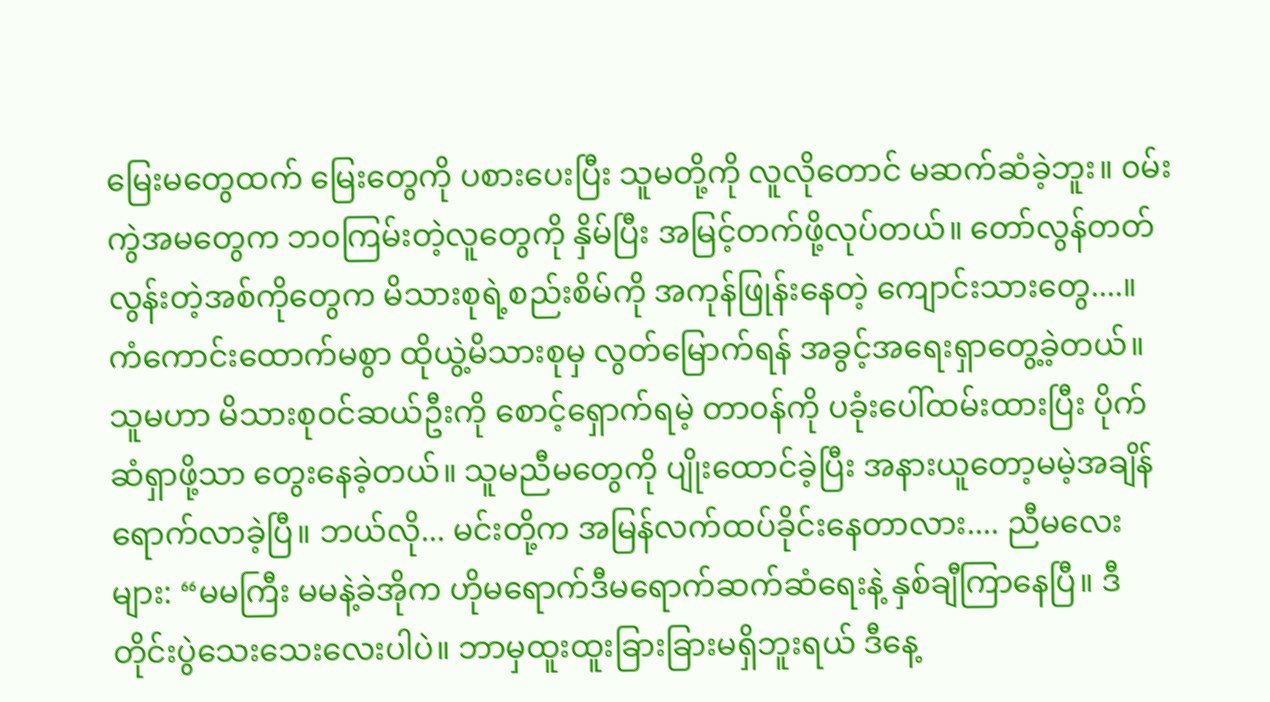မြေးမတွေထက် မြေးတွေကို ပစားပေးပြီး သူမတို့ကို လူလိုတောင် မဆက်ဆံခဲ့ဘူး။ ၀မ်းကွဲအမတွေက ဘ၀ကြမ်းတဲ့လူတွေကို နှိမ်ပြီး အမြင့်တက်ဖို့လုပ်တယ်။ တော်လွန်တတ်လွန်းတဲ့အစ်ကိုတွေက မိသားစုရဲ့စည်းစိမ်ကို အကုန်ဖြုန်းနေတဲ့ ကျောင်းသားတွေ....။ ကံကောင်းထောက်မစွာ ထိုယွဲ့မိသားစုမှ လွတ်မြောက်ရန် အခွင့်အရေးရှာတွေ့ခဲ့‌တယ်။ သူမဟာ မိသားစု၀င်ဆယ်ဦးကို စောင့်ရှောက်ရမဲ့ တာ၀န်ကို ပခုံးပေါ်ထမ်း‌ထားပြီး ပိုက်ဆံရှာဖို့သာ တွေးနေခဲ့တယ်။ သူမညီမတွေကို ပျိုးထောင်ခဲ့ပြီး အနားယူတော့မမဲ့အချိန်ရောက်လာခဲ့ပြီ။ ဘယ်လို... မင်းတို့က အမြန်လက်ထပ်ခိုင်းနေတာလား.... ညီမလေးများ: “မမကြီး မမနဲ့ခဲအိုက ဟိုမရောက်ဒီမရောက်ဆက်ဆံရေးနဲ့ နှစ်ချီကြာနေပြီ။ ဒီတိုင်းပွဲသေးသေးလေးပါပဲ။ ဘာမှထူးထူးခြားခြားမရှိဘူးရယ် ဒီနေ့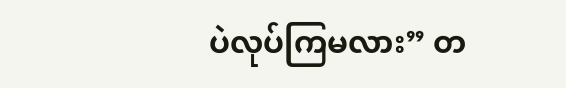ပဲလုပ်ကြမလား” တ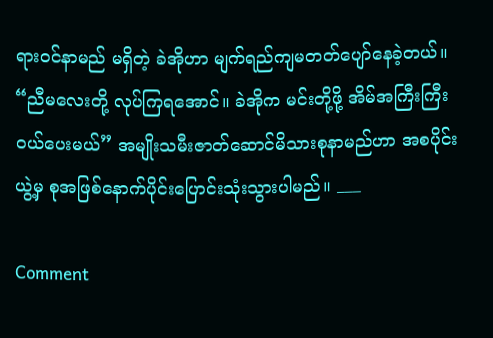ရား၀င်နာမည် မရှိတဲ့ ခဲအိုဟာ မျက်ရည်ကျမတတ်ပျော်နေခဲ့တယ်။ “ညီမလေးတို့ လုပ်ကြရအောင်။ ခဲအိုက မင်းတို့ဖို့ အိမ်အကြီးကြီး၀ယ်ပေးမယ်” အမျိုးသမီးဇာတ်ဆောင်မိသားစုနာမည်ဟာ အစပိုင်းယွဲ့မှ စုအဖြစ်နောက်ပိုင်းပြောင်းသုံးသွားပါမည်။ ___

Comment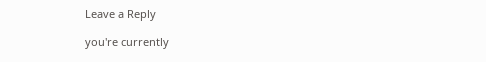Leave a Reply

you're currently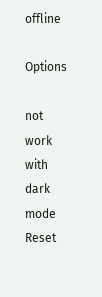offline

Options

not work with dark mode
Reset